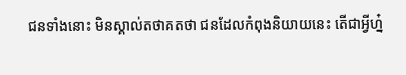ជនទាំងនោះ មិនស្គាល់តថាគតថា ជនដែលកំពុងនិយាយនេះ តើជាអ្វីហ្ន៎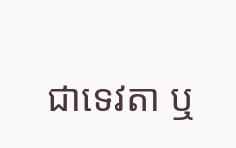ជាទេវតា ឬ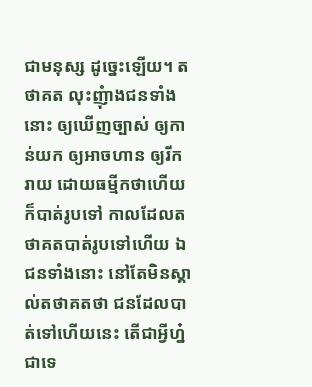ជាមនុស្ស ដូច្នេះឡើយ។ តថាគត លុះញុំាងជនទាំងនោះ ឲ្យឃើញច្បាស់ ឲ្យកាន់យក ឲ្យអាចហាន ឲ្យរីករាយ ដោយធម្មីកថាហើយ ក៏បាត់រូបទៅ កាលដែលតថាគតបាត់រូបទៅហើយ ឯជនទាំងនោះ នៅតែមិនស្គាល់តថាគតថា ជនដែលបាត់ទៅហើយនេះ តើជាអ្វីហ្ន៎ ជាទេ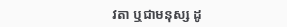វតា ឬជាមនុស្ស ដូ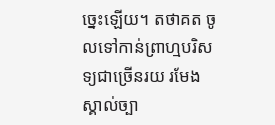ច្នេះឡើយ។ តថាគត ចូលទៅកាន់ព្រាហ្មបរិសទ្យជាច្រើនរយ រមែងស្គាល់ច្បា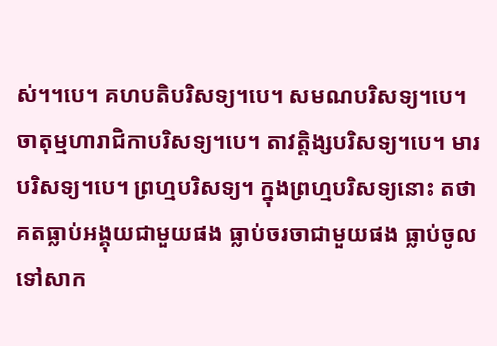ស់។។បេ។ គហបតិបរិសទ្យ។បេ។ សមណបរិសទ្យ។បេ។ ចាតុម្មហារាជិកាបរិសទ្យ។បេ។ តាវត្តិង្សបរិសទ្យ។បេ។ មារបរិសទ្យ។បេ។ ព្រហ្មបរិសទ្យ។ ក្នុងព្រហ្មបរិសទ្យនោះ តថាគតធ្លាប់អង្គុយជាមួយផង ធ្លាប់ចរចាជាមួយផង ធ្លាប់ចូលទៅសាក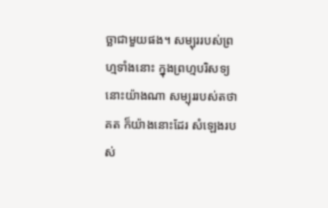ច្ឆាជាមួយផង។ សម្បុររបស់ព្រហ្មទាំងនោះ ក្នុងព្រហ្មបរិសទ្យនោះយ៉ាងណា សម្បុររបស់តថាគត ក៏យ៉ាងនោះដែរ សំឡេងរបស់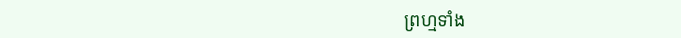ព្រហ្មទាំង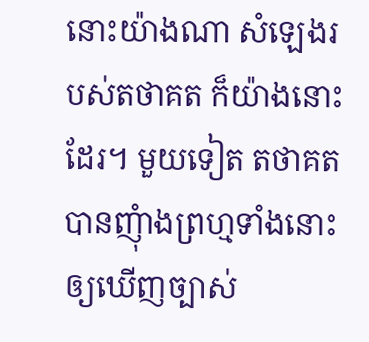នោះយ៉ាងណា សំឡេងរបស់តថាគត ក៏យ៉ាងនោះដែរ។ មួយទៀត តថាគតបានញុំាងព្រហ្មទាំងនោះ ឲ្យឃើញច្បាស់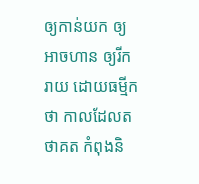ឲ្យកាន់យក ឲ្យអាចហាន ឲ្យរីករាយ ដោយធម្មីកថា កាលដែលតថាគត កំពុងនិ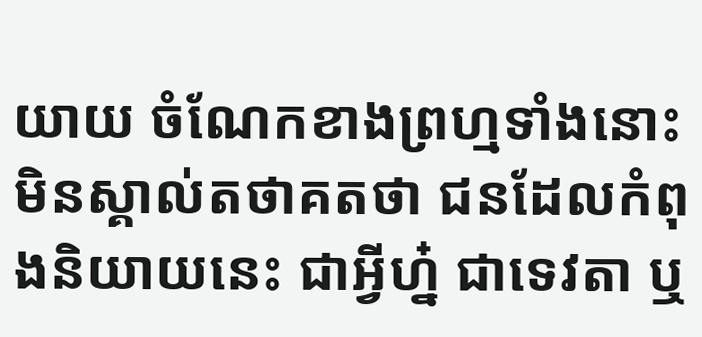យាយ ចំណែកខាងព្រហ្មទាំងនោះ មិនស្គាល់តថាគតថា ជនដែលកំពុងនិយាយនេះ ជាអ្វីហ្ន៎ ជាទេវតា ឬ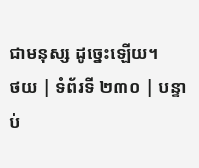ជាមនុស្ស ដូច្នេះឡើយ។
ថយ | ទំព័រទី ២៣០ | បន្ទាប់